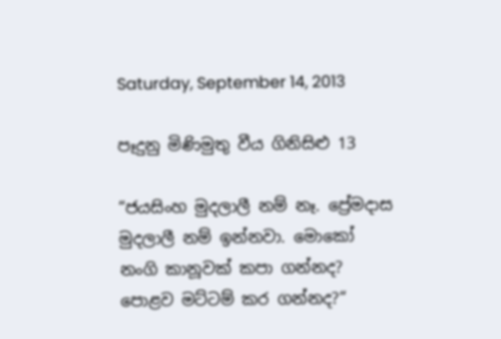Saturday, September 14, 2013

පෑදුනු මිණිමුතු වීය ගිනිසිළු 13

“ජයසිංහ මුදලාලී නම් නෑ. ප්‍රේමදාස මුදලාලී නම් ඉන්නවා. මොකෝ නංගි කානූවක් කපා ගන්නද? පොළව මට්ටම් කර ගන්නද?“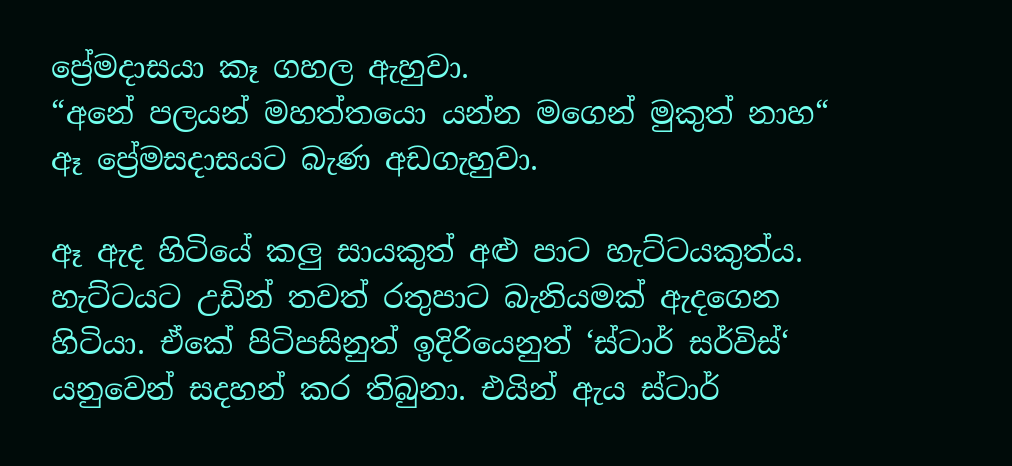ප්‍රේමදාසයා කෑ ගහල ඇහුවා.
“අනේ පලයන් මහත්තයො යන්න මගෙන් මුකුත් නාහ“ ඈ ප්‍රේමසදාසයට බැණ අඩගැහුවා.

ඈ ඇද හිටියේ කලු සායකුත් අළු පාට හැට්ටයකුත්ය. හැට්ටයට උඩින් තවත් රතුපාට බැනියමක් ඇදගෙන හිටියා. ඒකේ පිටිපසිනුත් ඉදිරියෙනුත් ‘ස්ටාර් සර්විස්‘ යනුවෙන් සදහන් කර තිබුනා. එයින් ඇය ස්ටාර්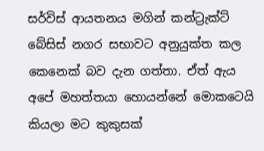සර්විස් ආයතනය මගින් කන්ට්‍රැක්ට් බේසිස් නගර සභාවට අනුයුක්ත කල කෙනෙක් බව දැන ගත්තා. ඒත් ඇය අපේ මහත්තයා හොයන්නේ මොකටෙයි කියලා මට කුකුසක්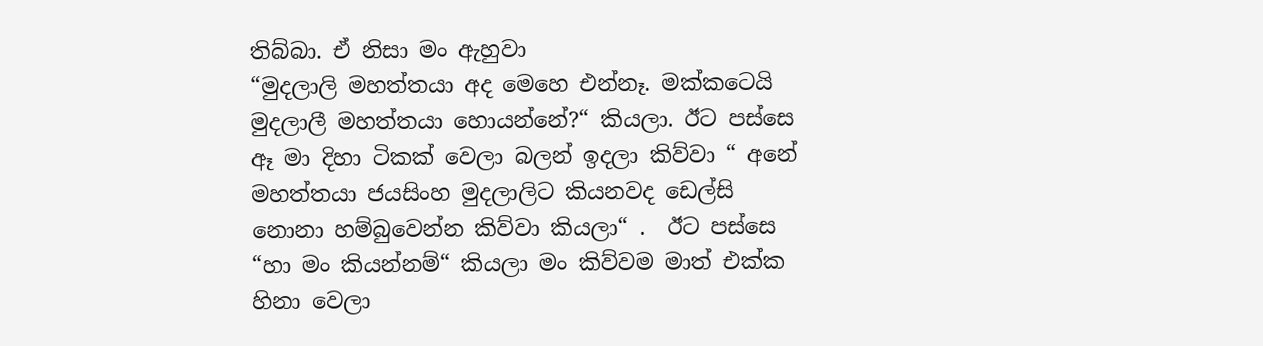තිබ්බා. ඒ නිසා මං ඇහුවා
“මුදලාලි මහත්තයා අද මෙහෙ එන්නෑ. මක්කටෙයි මුදලාලී මහත්තයා හොයන්නේ?“ කියලා. ඊට පස්සෙ ඈ මා දිහා ටිකක් වෙලා බලන් ඉදලා කිව්වා “ අනේ මහත්තයා ජයසිංහ මුදලාලිට කියනවද ඩෙල්සි නොනා හම්බුවෙන්න කිව්වා කියලා“ .  ඊට පස්සෙ “හා මං කියන්නම්“ කියලා මං කිව්වම මාත් එක්ක හිනා වෙලා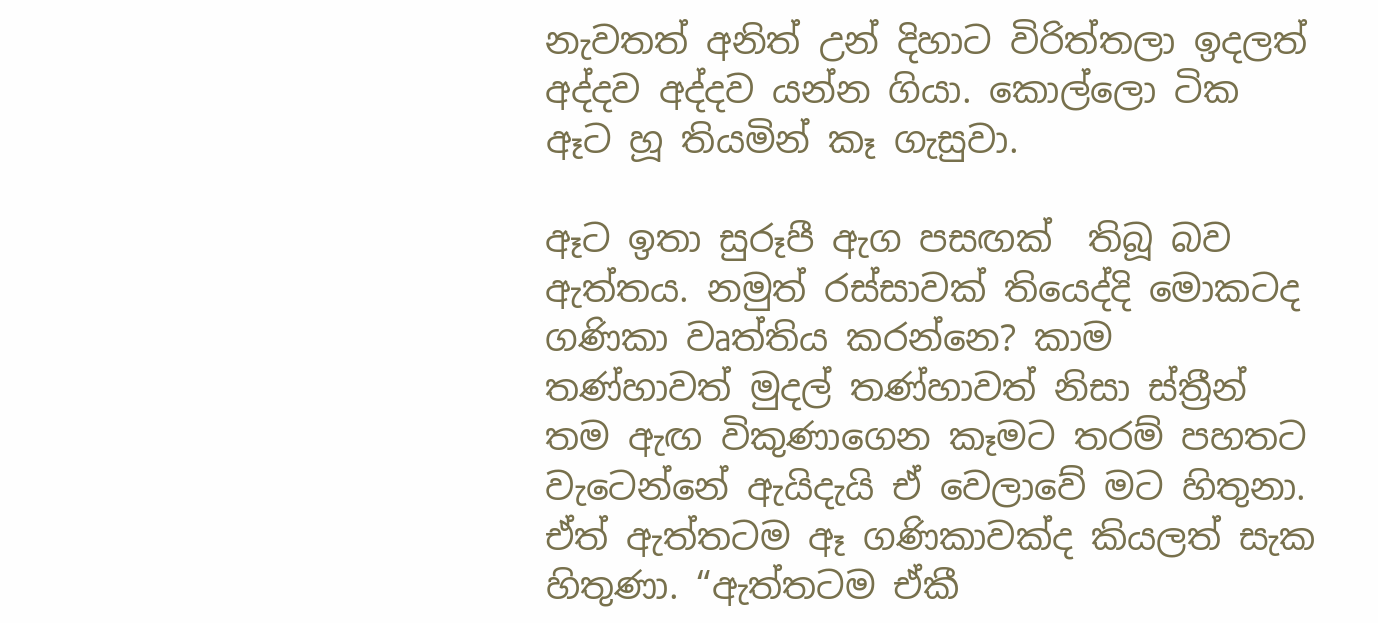නැවතත් අනිත් උන් දිහාට විරිත්තලා ඉදලත් අද්දව අද්දව යන්න ගියා. කොල්ලො ටික ඈට හූ තියමින් කෑ ගැසුවා.

ඈට ඉතා සුරූපී ඇග පසඟක්  තිබූ බව ඇත්තය. නමුත් රස්සාවක් තියෙද්දි මොකටද ගණිකා වෘත්තිය කරන්නෙ? කාම තණ්හාවත් මුදල් තණ්හාවත් නිසා ස්ත්‍රීන් තම ඇඟ විකුණාගෙන කෑමට තරම් පහතට වැටෙන්නේ ඇයිදැයි ඒ වෙලාවේ මට හිතුනා. ඒත් ඇත්තටම ඈ ගණිකාවක්ද කියලත් සැක හිතුණා. “ඇත්තටම ඒකී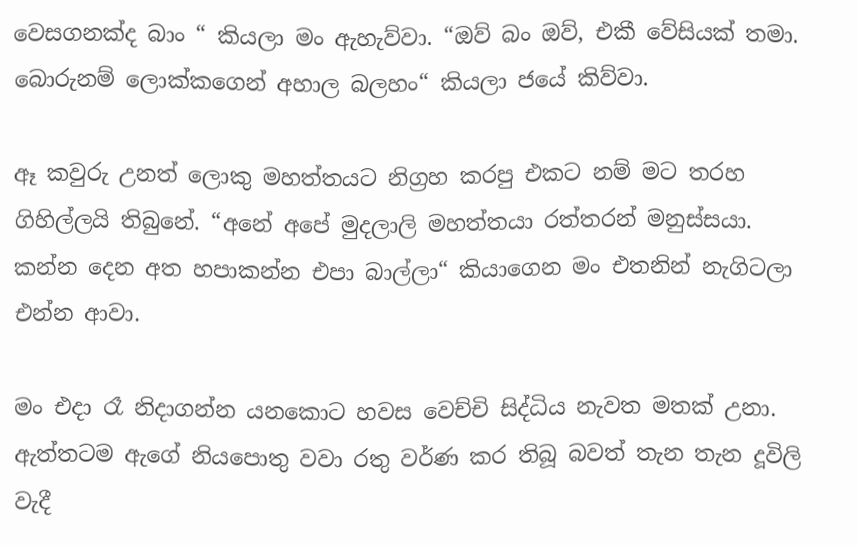වෙසගනක්ද බාං “ කියලා මං ඇහැව්වා. “ඔව් බං ඔව්, එකී වේසියක් තමා. බොරුනම් ලොක්කගෙන් අහාල බලහං“ කියලා ජයේ කිව්වා.

ඈ කවුරු උනත් ලොකු මහත්තයට නිග්‍රහ කරපු එකට නම් මට තරහ ගිහිල්ලයි තිබුනේ. “අනේ අපේ මුදලාලි මහත්තයා රත්තරන් මනුස්සයා. කන්න දෙන අත හපාකන්න එපා බාල්ලා“ කියාගෙන මං එතනින් නැගිටලා එන්න ආවා.

මං එදා රෑ නිදාගන්න යනකොට හවස වෙච්චි සිද්ධිය නැවත මතක් උනා. ඇත්තටම ඇගේ නියපොතු වවා රතු වර්ණ කර තිබූ බවත් තැන තැන දූවිලි වැදී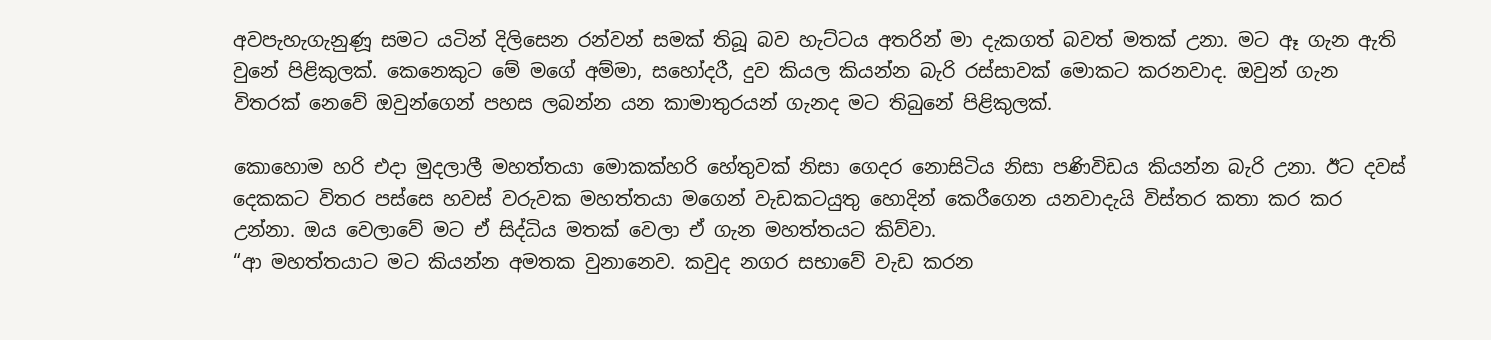අවපැහැගැනුණූ සමට යටින් දිලිසෙන රන්වන් සමක් තිබූ බව හැට්ටය අතරින් මා දැකගත් බවත් මතක් උනා. මට ඈ ගැන ඇති වුනේ පිළිකුලක්. කෙනෙකුට මේ මගේ අම්මා, සහෝදරී, දුව කියල කියන්න බැරි රස්සාවක් මොකට කරනවාද. ඔවුන් ගැන විතරක් නෙවේ ඔවුන්ගෙන් පහස ලබන්න යන කාමාතුරයන් ගැනද මට තිබුනේ පිළිකුලක්.

කොහොම හරි එදා මුදලාලී මහත්තයා මොකක්හරි හේතුවක් නිසා ගෙදර නොසිටිය නිසා පණිවිඩය කියන්න බැරි උනා. ඊට දවස් දෙකකට විතර පස්සෙ හවස් වරුවක මහත්තයා මගෙන් වැඩකටයුතු හොදින් කෙරීගෙන යනවාදැයි විස්තර කතා කර කර උන්නා. ඔය වෙලාවේ මට ඒ සිද්ධිය මතක් වෙලා ඒ ගැන මහත්තයට කිව්වා.
“ආ මහත්තයාට මට කියන්න අමතක වුනානෙව. කවුද නගර සභාවේ වැඩ කරන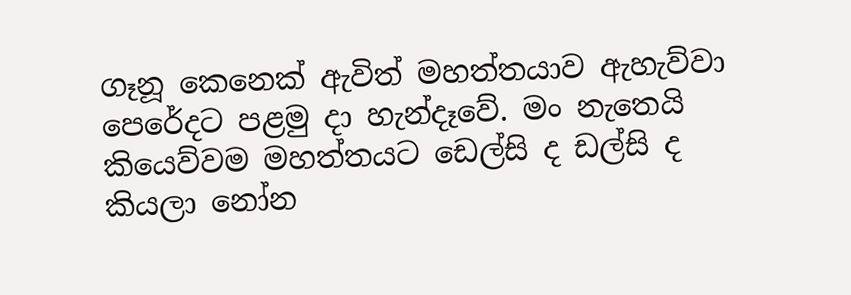ගෑනූ කෙනෙක් ඇවිත් මහත්තයාව ඇහැව්වා පෙරේදට පළමු දා හැන්දෑවේ. මං නැතෙයි කියෙව්වම මහත්තයට ඩෙල්සි ද ඩල්සි ද කියලා නෝන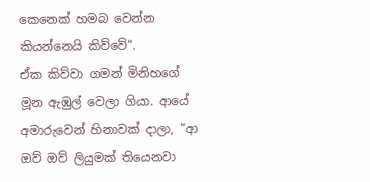කෙනෙක් හමබ වෙන්න කියන්නෙයි කිව්වේ“.
ඒක කිව්වා ගමන් මිනිහගේ මූන ඇඹුල් වෙලා ගියා. ආයේ අමාරුවෙන් හිනාවක් දාලා, “ආ ඔව් ඔව් ලියුමක් තියෙනවා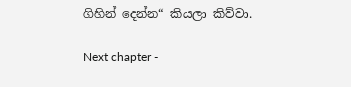ගිහින් දෙන්න“ කියලා කිව්වා.

Next chapter -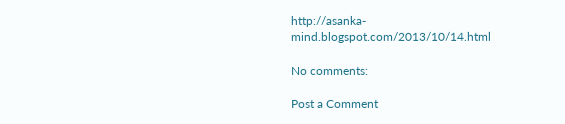http://asanka-mind.blogspot.com/2013/10/14.html

No comments:

Post a Comment